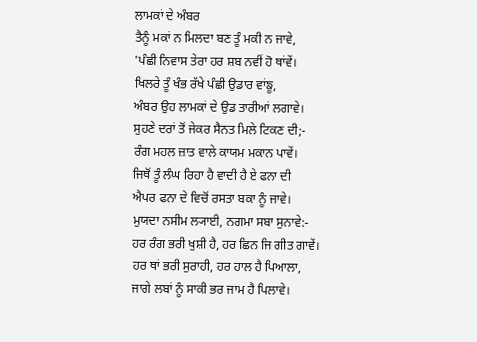ਲਾਮਕਾਂ ਦੇ ਅੰਬਰ
ਤੈਨੂੰ ਮਕਾਂ ਨ ਮਿਲਦਾ ਬਣ ਤੂੰ ਮਕੀ ਨ ਜਾਵੇ,
'ਪੰਛੀ ਨਿਵਾਸ ਤੇਰਾ ਹਰ ਸ਼ਬ ਨਵੀਂ ਹੋ ਥਾਂਵੇਂ।
ਖਿਲਰੇ ਤੂੰ ਖੰਭ ਰੱਖੇ ਪੰਛੀ ਉਡਾਰ ਵਾਂਙੂ,
ਅੰਬਰ ਉਹ ਲਾਮਕਾਂ ਦੇ ਉਡ ਤਾਰੀਆਂ ਲਗਾਵੇ।
ਸੁਹਣੇ ਦਰਾਂ ਤੋਂ ਜੇਕਰ ਸੈਨਤ ਮਿਲੇ ਟਿਕਣ ਦੀ;-
ਰੰਗ ਮਹਲ ਜ਼ਾਤ ਵਾਲੇ ਕਾਯਮ ਮਕਾਨ ਪਾਵੇਂ।
ਜਿਥੋਂ ਤੂੰ ਲੰਘ ਰਿਹਾ ਹੈ ਵਾਦੀ ਹੈ ਏ ਫਨਾ ਦੀ
ਐਪਰ ਫਨਾ ਦੇ ਵਿਚੋਂ ਰਸਤਾ ਬਕਾ ਨੂੰ ਜਾਵੇ।
ਮੁਯਦਾ ਨਸੀਮ ਲ੍ਯਾਈ, ਨਗਮਾ ਸਬਾ ਸੁਨਾਵੇ:-
ਹਰ ਰੰਗ ਭਰੀ ਖੁਸ਼ੀ ਹੈ, ਹਰ ਛਿਨ ਜਿ ਗੀਤ ਗਾਵੇਂ।
ਹਰ ਥਾਂ ਭਰੀ ਸੁਰਾਹੀ, ਹਰ ਹਾਲ ਹੈ ਪਿਆਲਾ,
ਜਾਗੇ ਲਬਾਂ ਨੂੰ ਸਾਕੀ ਭਰ ਜਾਮ ਹੈ ਪਿਲਾਵੇ।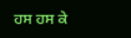ਹਸ ਹਸ ਕੇ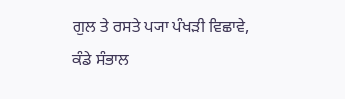ਗੁਲ ਤੇ ਰਸਤੇ ਪ੍ਯਾ ਪੰਖੜੀ ਵਿਛਾਵੇ,
ਕੰਡੇ ਸੰਭਾਲ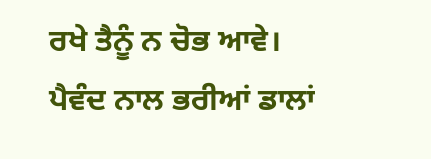ਰਖੇ ਤੈਨੂੰ ਨ ਚੋਭ ਆਵੇ।
ਪੈਵੰਦ ਨਾਲ ਭਰੀਆਂ ਡਾਲਾਂ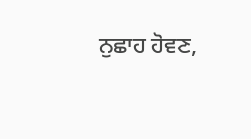ਨੁਛਾਹ ਹੋਵਣ,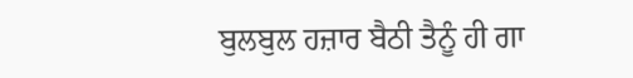ਬੁਲਬੁਲ ਹਜ਼ਾਰ ਬੈਠੀ ਤੈਨੂੰ ਹੀ ਗਾ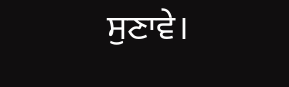ਸੁਣਾਵੇ।